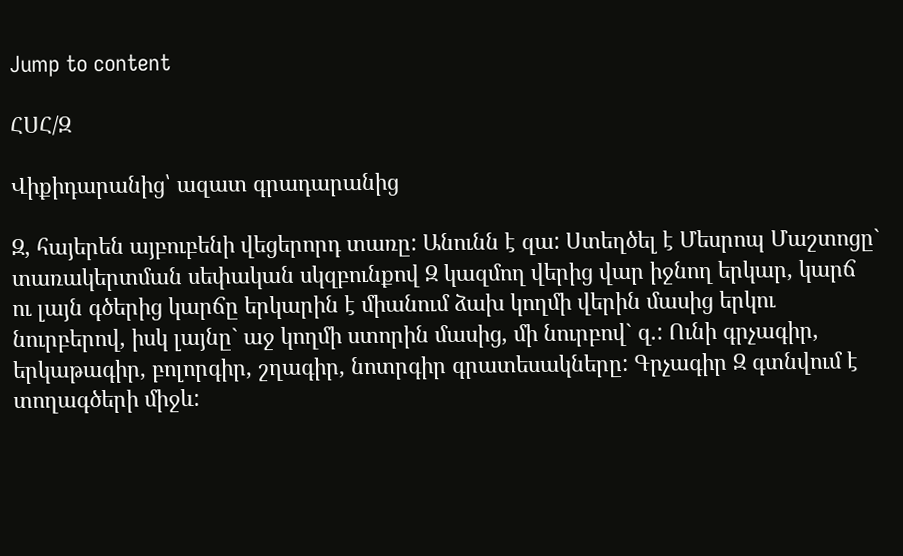Jump to content

ՀՍՀ/Զ

Վիքիդարանից՝ ազատ գրադարանից

Զ, հայերեն այբուբենի վեցերորդ տառը: Անունն է զա: Ստեղծել է Մեսրոպ Մաշտոցը` տառակերտման սեփական սկզբունքով Զ կազմող վերից վար իջնող երկար, կարճ ու լայն գծերից կարճը երկարին է միանում ձախ կողմի վերին մասից երկու նուրբերով, իսկ լայնը` աջ կողմի ստորին մասից, մի նուրբով` զ.: Ունի գրչագիր, երկաթագիր, բոլորգիր, շղագիր, նոտրգիր գրատեսակները: Գրչագիր Զ գտնվում է տողագծերի միջև: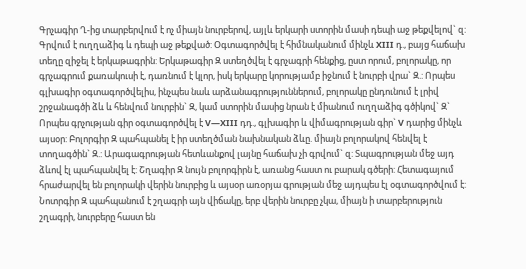Գրչագիր Ղ-ից տարբերվում է ոչ միայն նուրբերով, այլև երկարի ստորին մասի դեպի աջ թեքվելով` զ: Գրվում է ուղղաձիգ և դեպի աջ թեքված: Օգտագործվել է հիմնականում մինչև XIII դ., բայց հաճախ տեղը զիջել է երկաթագրին: Երկաթագիր Զ ստեղծվել է գրչագրի հենքից, ըստ որում, բոլորակը, որ գրչագրում քառակուսի է, դառնում է կլոր, իսկ երկարը կորությամբ իջնում է նուրբի վրա` Զ.: Որպես գլխագիր օգտագործվելիս, ինչպես նաև արձանագրություններում, բոլորակը ընդունում է լրիվ շրջանագծի ձև և հենվում նուրբին` Զ, կամ ստորին մասից նրան է միանում ուղղաձիգ գծիկով` Զ` Որպես գրչության գիր օգտագործվել է V—XIII դդ., գլխագիր և վիմագրության գիր` V դարից մինչև այսօր: Բոլորգիր Զ պահպանել է իր ստեղծման նախնական ձևը. միայն բոլորակով հենվել է տողագծին` Զ.: Արագագրության հետևանքով լայնը հաճախ չի գրվում` զ: Տպագրության մեջ այդ ձևով էլ պահպանվել է: Շղագիր Զ նույն բոլորգիրն է, առանց հաստ ու բարակ գծերի: Հետագայում հրաժարվել են բոլորակի վերին նուրբից և այսօր առօրյա գրության մեջ այդպես էլ օգտագործվում է: Նոտրգիր Զ պահպանում է շղագրի այն վիճակը, երբ վերին նուրբը չկա, միայն ի տարբերություն շղագրի, նուրբերը հաստ են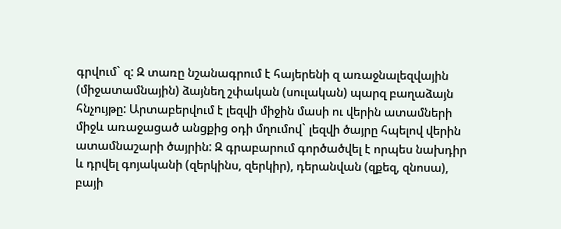գրվում` զ: Զ տառը նշանագրում է հայերենի զ առաջնալեզվային (միջատամնային) ձայնեղ շփական (սուլական) պարզ բաղաձայն հնչույթը: Արտաբերվում է լեզվի միջին մասի ու վերին ատամների միջև առաջացած անցքից օդի մղումով` լեզվի ծայրը հպելով վերին ատամնաշարի ծայրին: Զ գրաբարում գործածվել է որպես նախդիր և դրվել գոյականի (զերկինս, զերկիր), դերանվան (զքեզ, զնոսա), բայի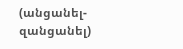(անցանել-զանցանել)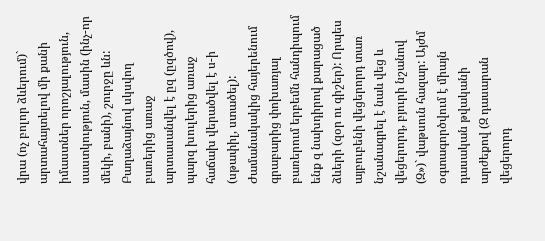վրա (ոչ բոլոր ձևերում)` արտահայտելով մի քանի իմաստներ որոշյալություն, սաստկություն, մասին (ինչ-որ մեկի, բանի), շուրջը ևն: Բաղաձայնով սկսվող բառերից առաջ արտասանվել է ըզ (ըզծով), պարզ խուլերից առաջ հաճախ վերածվել է ս-ի (սթափիլ, ստածել): Ժամանակակից հայերենում գրաբարից փոխառյալ բառերում երբեմն հանդիպում ենք զ նախդիրով քարացած ձևերի (զօր ու գիշեր): Որպես այբուբենի վեցերորդ տառ նշանագրել է նաև վեց և վեցերորդ, բյուրի նշանով (Զ»)` վաթսուն հազար: Այժմ օգտագործվում է միայն դասական թվականի արժեքով (Զ դասարան վեցերորդ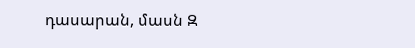դասարան, մասն Զ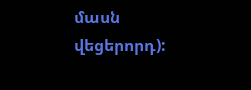մասն վեցերորդ):